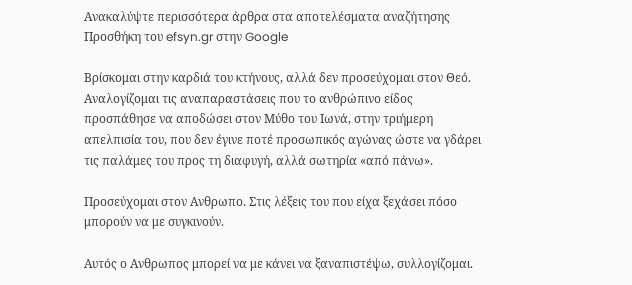Ανακαλύψτε περισσότερα άρθρα στα αποτελέσματα αναζήτησης
Προσθήκη του efsyn.gr στην Google

Βρίσκομαι στην καρδιά του κτήνους, αλλά δεν προσεύχομαι στον Θεό. Αναλογίζομαι τις αναπαραστάσεις που το ανθρώπινο είδος προσπάθησε να αποδώσει στον Μύθο του Ιωνά, στην τριήμερη απελπισία του, που δεν έγινε ποτέ προσωπικός αγώνας ώστε να γδάρει τις παλάμες του προς τη διαφυγή, αλλά σωτηρία «από πάνω».

Προσεύχομαι στον Ανθρωπο. Στις λέξεις του που είχα ξεχάσει πόσο μπορούν να με συγκινούν.

Αυτός ο Ανθρωπος μπορεί να με κάνει να ξαναπιστέψω, συλλογίζομαι.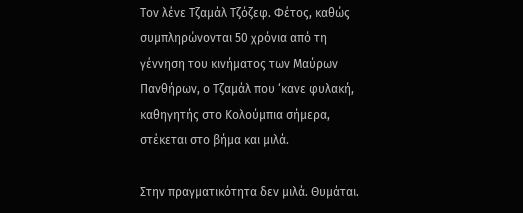Τον λένε Τζαμάλ Τζόζεφ. Φέτος, καθώς συμπληρώνονται 50 χρόνια από τη γέννηση του κινήματος των Μαύρων Πανθήρων, ο Τζαμάλ που ‘κανε φυλακή, καθηγητής στο Κολούμπια σήμερα, στέκεται στο βήμα και μιλά.

Στην πραγματικότητα δεν μιλά. Θυμάται.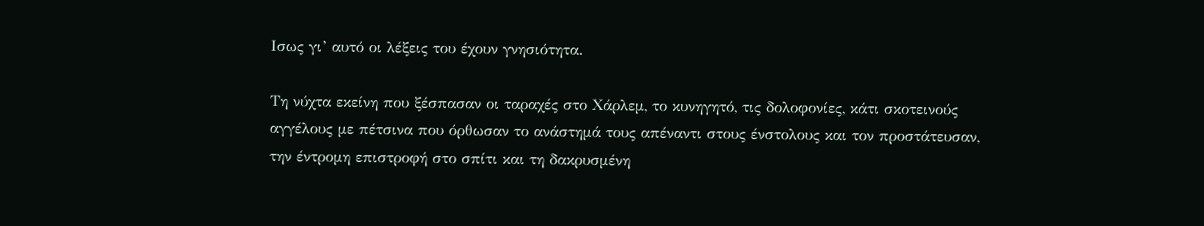Ισως γι’ αυτό οι λέξεις του έχουν γνησιότητα.

Τη νύχτα εκείνη που ξέσπασαν οι ταραχές στο Χάρλεμ, το κυνηγητό, τις δολοφονίες, κάτι σκοτεινούς αγγέλους με πέτσινα που όρθωσαν το ανάστημά τους απέναντι στους ένστολους και τον προστάτευσαν, την έντρομη επιστροφή στο σπίτι και τη δακρυσμένη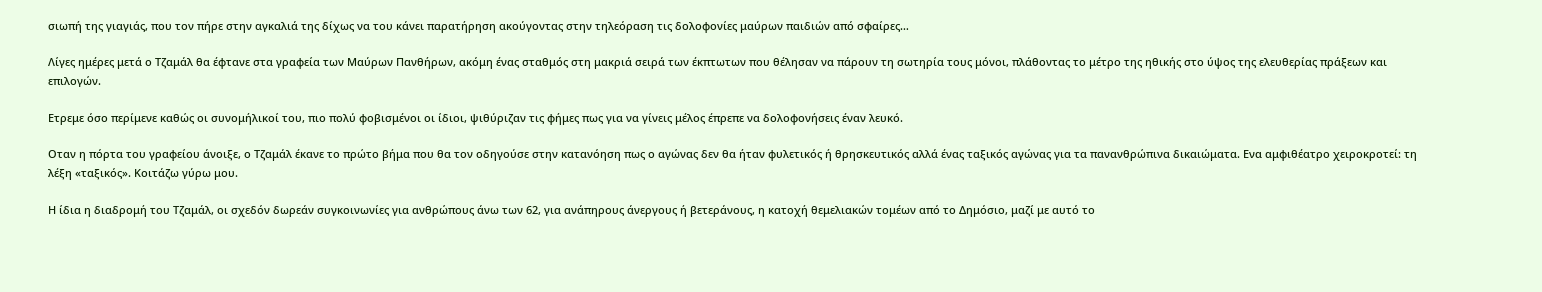σιωπή της γιαγιάς, που τον πήρε στην αγκαλιά της δίχως να του κάνει παρατήρηση ακούγοντας στην τηλεόραση τις δολοφονίες μαύρων παιδιών από σφαίρες…

Λίγες ημέρες μετά ο Τζαμάλ θα έφτανε στα γραφεία των Μαύρων Πανθήρων, ακόμη ένας σταθμός στη μακριά σειρά των έκπτωτων που θέλησαν να πάρουν τη σωτηρία τους μόνοι, πλάθοντας το μέτρο της ηθικής στο ύψος της ελευθερίας πράξεων και επιλογών.

Ετρεμε όσο περίμενε καθώς οι συνομήλικοί του, πιο πολύ φοβισμένοι οι ίδιοι, ψιθύριζαν τις φήμες πως για να γίνεις μέλος έπρεπε να δολοφονήσεις έναν λευκό.

Οταν η πόρτα του γραφείου άνοιξε, ο Τζαμάλ έκανε το πρώτο βήμα που θα τον οδηγούσε στην κατανόηση πως ο αγώνας δεν θα ήταν φυλετικός ή θρησκευτικός αλλά ένας ταξικός αγώνας για τα πανανθρώπινα δικαιώματα. Ενα αμφιθέατρο χειροκροτεί: τη λέξη «ταξικός». Κοιτάζω γύρω μου.

Η ίδια η διαδρομή του Τζαμάλ, oι σχεδόν δωρεάν συγκοινωνίες για ανθρώπους άνω των 62, για ανάπηρους άνεργους ή βετεράνους, η κατοχή θεμελιακών τομέων από το Δημόσιο, μαζί με αυτό το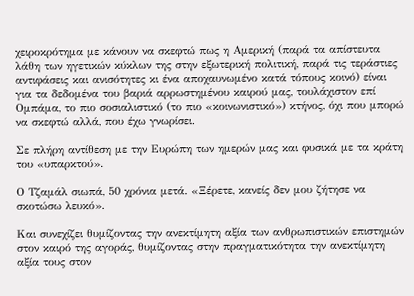χειροκρότημα με κάνουν να σκεφτώ πως η Αμερική (παρά τα απίστευτα λάθη των ηγετικών κύκλων της στην εξωτερική πολιτική, παρά τις τεράστιες αντιφάσεις και ανισότητες κι ένα αποχαυνωμένο κατά τόπους κοινό) είναι για τα δεδομένα του βαριά αρρωστημένου καιρού μας, τουλάχιστον επί Ομπάμα, το πιο σοσιαλιστικό (το πιο «κοινωνιστικό») κτήνος, όχι που μπορώ να σκεφτώ αλλά, που έχω γνωρίσει.

Σε πλήρη αντίθεση με την Ευρώπη των ημερών μας και φυσικά με τα κράτη του «υπαρκτού».

Ο Τζαμάλ σιωπά, 50 χρόνια μετά. «Ξέρετε, κανείς δεν μου ζήτησε να σκοτώσω λευκό».

Και συνεχίζει θυμίζοντας την ανεκτίμητη αξία των ανθρωπιστικών επιστημών στον καιρό της αγοράς, θυμίζοντας στην πραγματικότητα την ανεκτίμητη αξία τους στον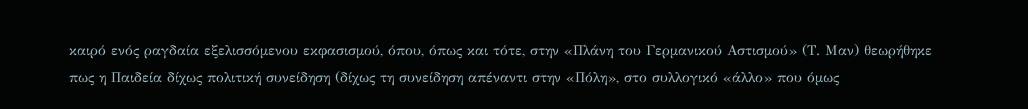καιρό ενός ραγδαία εξελισσόμενου εκφασισμού, όπου, όπως και τότε, στην «Πλάνη του Γερμανικού Αστισμού» (Τ. Μαν) θεωρήθηκε πως η Παιδεία δίχως πολιτική συνείδηση (δίχως τη συνείδηση απέναντι στην «Πόλη», στο συλλογικό «άλλο» που όμως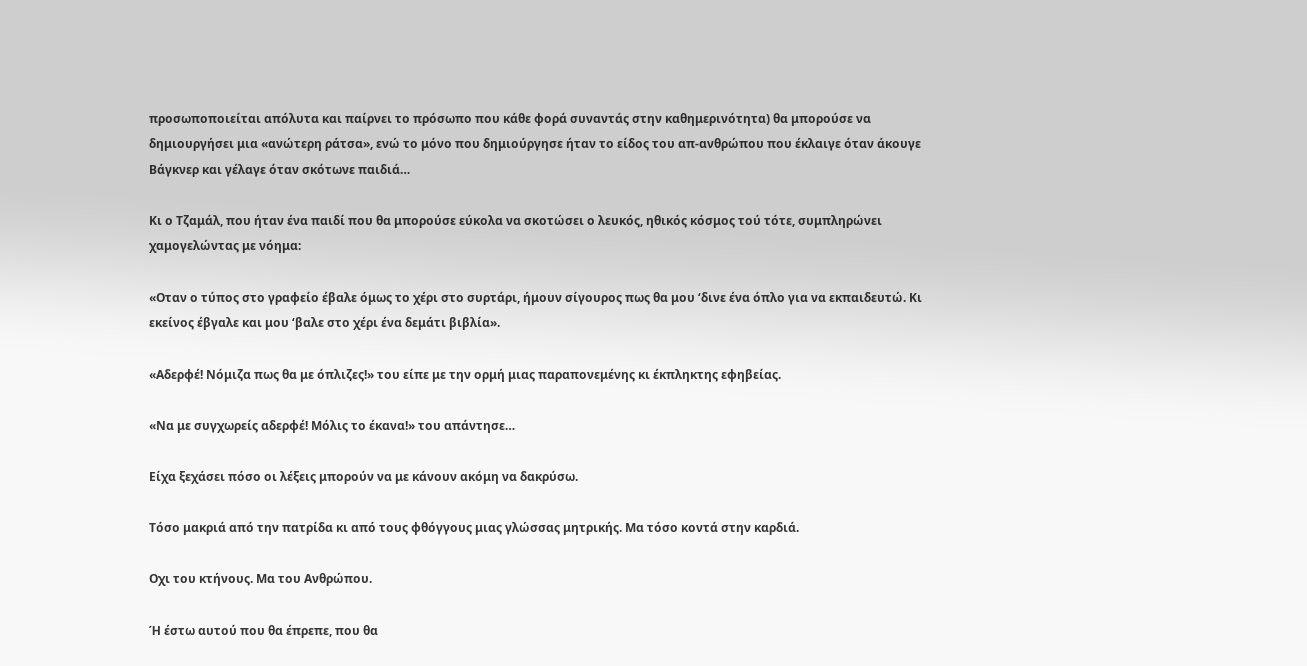προσωποποιείται απόλυτα και παίρνει το πρόσωπο που κάθε φορά συναντάς στην καθημερινότητα) θα μπορούσε να δημιουργήσει μια «ανώτερη ράτσα», ενώ το μόνο που δημιούργησε ήταν το είδος του απ-ανθρώπου που έκλαιγε όταν άκουγε Βάγκνερ και γέλαγε όταν σκότωνε παιδιά…

Κι ο Τζαμάλ, που ήταν ένα παιδί που θα μπορούσε εύκολα να σκοτώσει ο λευκός, ηθικός κόσμος τού τότε, συμπληρώνει χαμογελώντας με νόημα:

«Οταν ο τύπος στο γραφείο έβαλε όμως το χέρι στο συρτάρι, ήμουν σίγουρος πως θα μου ‘δινε ένα όπλο για να εκπαιδευτώ. Κι εκείνος έβγαλε και μου ‘βαλε στο χέρι ένα δεμάτι βιβλία».

«Αδερφέ! Νόμιζα πως θα με όπλιζες!» του είπε με την ορμή μιας παραπονεμένης κι έκπληκτης εφηβείας.

«Να με συγχωρείς αδερφέ! Μόλις το έκανα!» του απάντησε…

Είχα ξεχάσει πόσο οι λέξεις μπορούν να με κάνουν ακόμη να δακρύσω.

Τόσο μακριά από την πατρίδα κι από τους φθόγγους μιας γλώσσας μητρικής. Μα τόσο κοντά στην καρδιά.

Οχι του κτήνους. Μα του Ανθρώπου.

Ή έστω αυτού που θα έπρεπε, που θα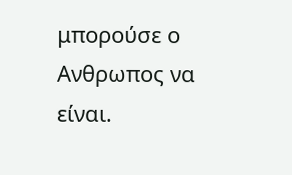μπορούσε ο Ανθρωπος να είναι.